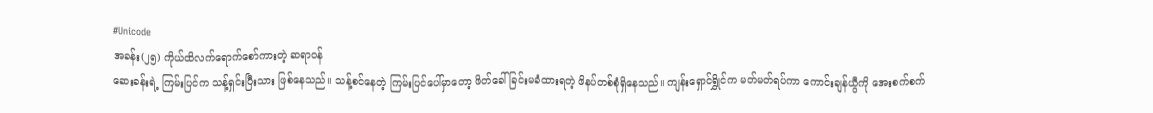#Unicode
အခန်း(၂၅) ကိုယ်ထိလက်ရောက်စော်ကားတဲ့ ဆရာဝန်
ဆေးခန်းရဲ့ ကြမ်းပြင်က သန့်ရှင်းပြီးသား ဖြစ်နေသည်။ သန့်စင်နေတဲ့ ကြမ်းပြင်ပေါ်မှာတော့ ဖိတ်ခေါ်ခြင်းမခံထားရတဲ့ ဖိနပ်တစ်စုံရှိနေသည်။ ကျန်းရှောင်ရွှိုင်က မတ်မတ်ရပ်ကာ ကောင်းချန်ယွီကို အေးစက်စက်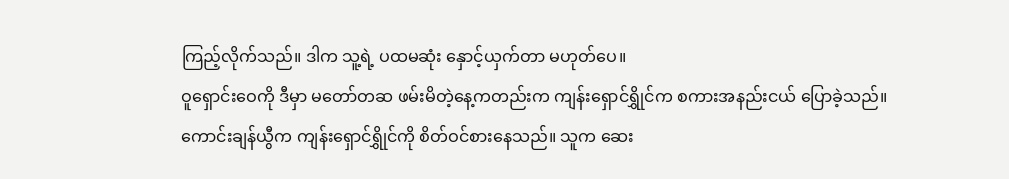ကြည့်လိုက်သည်။ ဒါက သူ့ရဲ့ ပထမဆုံး နှောင့်ယှက်တာ မဟုတ်ပေ။
ဝူရှောင်းဝေကို ဒီမှာ မတော်တဆ ဖမ်းမိတဲ့နေ့ကတည်းက ကျန်းရှောင်ရွှိုင်က စကားအနည်းငယ် ပြောခဲ့သည်။ ကောင်းချန်ယွီက ကျန်းရှောင်ရွှိုင်ကို စိတ်ဝင်စားနေသည်။ သူက ဆေး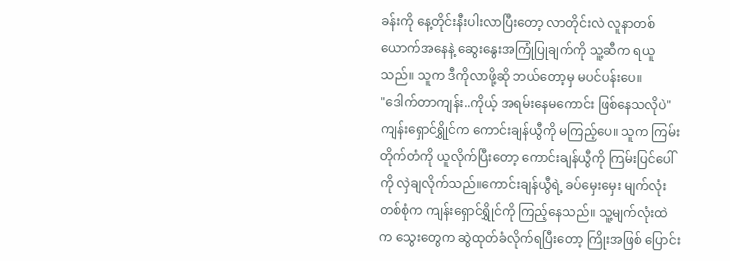ခန်းကို နေ့တိုင်းနီးပါးလာပြီးတော့ လာတိုင်းလဲ လူနာတစ်ယောက်အနေနဲ့ ဆွေးနွေးအကြုံပြုချက်ကို သူ့ဆီက ရယူသည်။ သူက ဒီကိုလာဖို့ဆို ဘယ်တော့မှ မပင်ပန်းပေ။
"ဒေါက်တာကျန်း..ကိုယ့် အရမ်းနေမကောင်း ဖြစ်နေသလိုပဲ"
ကျန်းရှောင်ရွှိုင်က ကောင်းချန်ယွီကို မကြည့်ပေ။ သူက ကြမ်းတိုက်တံကို ယူလိုက်ပြီးတော့ ကောင်းချန်ယွီကို ကြမ်းပြင်ပေါ်ကို လှဲချလိုက်သည်။ကောင်းချန်ယွီရဲ့ ခပ်မှေးမှေး မျက်လုံးတစ်စုံက ကျန်းရှောင်ရွှိုင်ကို ကြည့်နေသည်။ သူ့မျက်လုံးထဲက သွေးတွေက ဆွဲထုတ်ခံလိုက်ရပြီးတော့ ကြိုးအဖြစ် ပြောင်း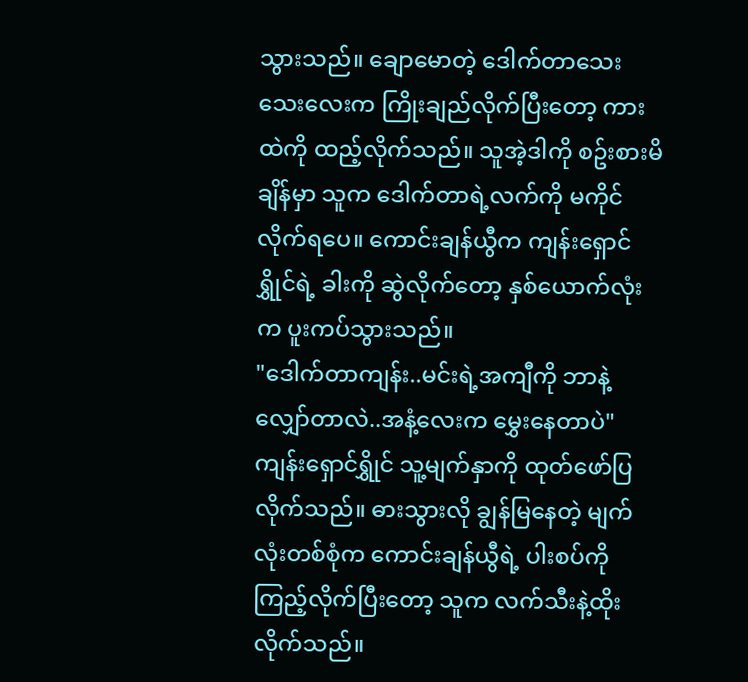သွားသည်။ ချောမောတဲ့ ဒေါက်တာသေးသေးလေးက ကြိုးချည်လိုက်ပြီးတော့ ကားထဲကို ထည့်လိုက်သည်။ သူအဲ့ဒါကို စဥ်းစားမိချိန်မှာ သူက ဒေါက်တာရဲ့လက်ကို မကိုင်လိုက်ရပေ။ ကောင်းချန်ယွီက ကျန်းရှောင်ရွှိုင်ရဲ့ ခါးကို ဆွဲလိုက်တော့ နှစ်ယောက်လုံးက ပူးကပ်သွားသည်။
"ဒေါက်တာကျန်း..မင်းရဲ့အကျီကို ဘာနဲ့လျှော်တာလဲ..အနံ့လေးက မွှေးနေတာပဲ"
ကျန်းရှောင်ရွှိုင် သူ့မျက်နှာကို ထုတ်ဖော်ပြလိုက်သည်။ ဓားသွားလို ချွန်မြနေတဲ့ မျက်လုံးတစ်စုံက ကောင်းချန်ယွီရဲ့ ပါးစပ်ကို ကြည့်လိုက်ပြီးတော့ သူက လက်သီးနဲ့ထိုးလိုက်သည်။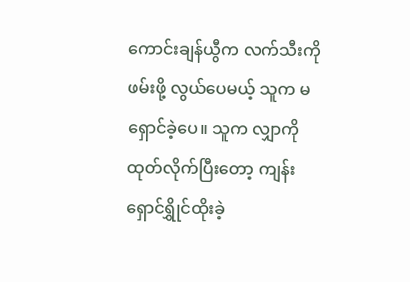ကောင်းချန်ယွီက လက်သီးကို ဖမ်းဖို့ လွယ်ပေမယ့် သူက မရှောင်ခဲ့ပေ။ သူက လျှာကို ထုတ်လိုက်ပြီးတော့ ကျန်းရှောင်ရွှိုင်ထိုးခဲ့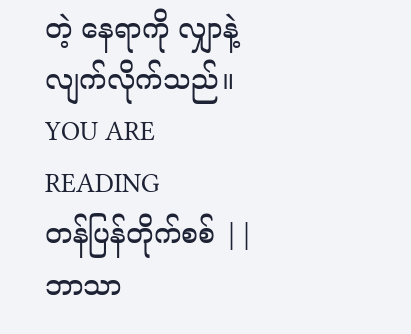တဲ့ နေရာကို လျှာနဲ့ လျက်လိုက်သည်။
YOU ARE READING
တန်ပြန်တိုက်စစ် || ဘာသာ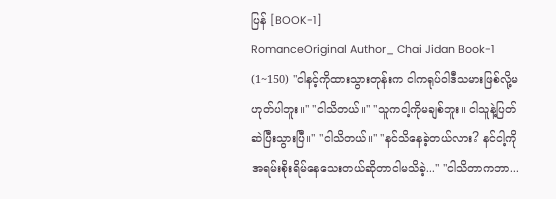ပြန် [BOOK-1]
RomanceOriginal Author_ Chai Jidan Book-1 (1~150) "ငါနင့်ကိုထားသွားတုန်းက ငါကရုပ်ဝါဒီသမားဖြစ်လို့မဟုတ်ပါဘူး။" "ငါသိတယ်။" "သူကငါ့ကိုမချစ်ဘူး။ ငါသူနဲ့ပြတ်ဆဲပြီးသွားပြီ။" "ငါသိတယ်။" "နင်သိနေခဲ့တယ်လား? နင်ငါ့ကိုအရမ်းစိုးရိမ်နေသေးတယ်ဆိုတာငါမသိခဲ့..." "ငါသိတာကဘာ...